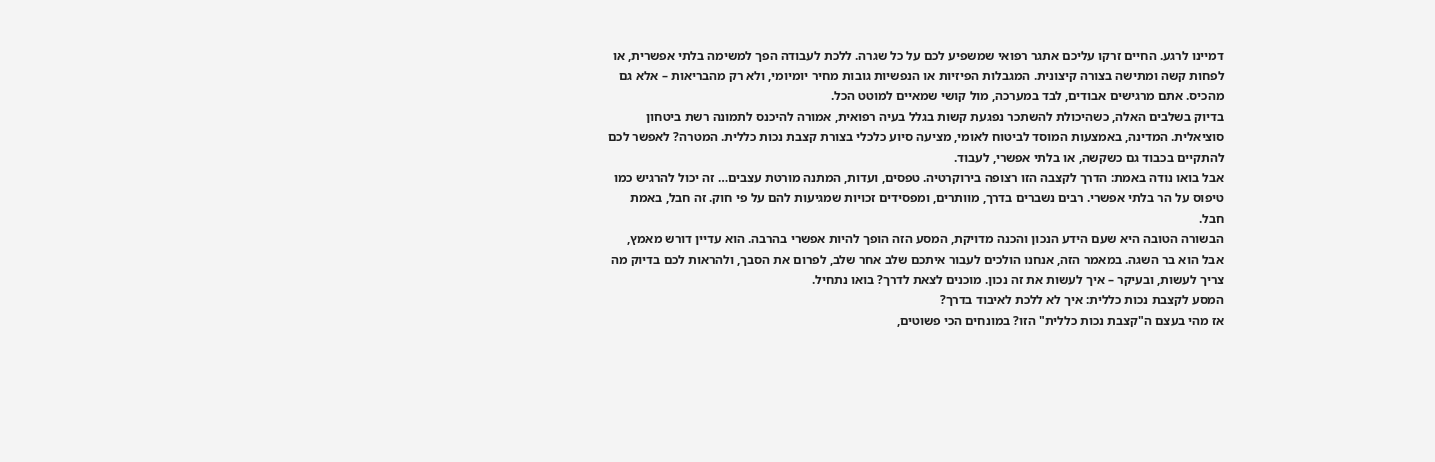דמיינו לרגע. החיים זרקו עליכם אתגר רפואי שמשפיע לכם על כל שגרה. ללכת לעבודה הפך למשימה בלתי אפשרית, או לפחות קשה ומתישה בצורה קיצונית. המגבלות הפיזיות או הנפשיות גובות מחיר יומיומי, ולא רק מהבריאות – אלא גם מהכיס. אתם מרגישים אבודים, לבד במערכה, מול קושי שמאיים למוטט הכל.
בדיוק בשלבים האלה, כשהיכולת להשתכר נפגעת קשות בגלל בעיה רפואית, אמורה להיכנס לתמונה רשת ביטחון סוציאלית. המדינה, באמצעות המוסד לביטוח לאומי, מציעה סיוע כלכלי בצורת קצבת נכות כללית. המטרה? לאפשר לכם להתקיים בכבוד גם כשקשה, או בלתי אפשרי, לעבוד.
אבל בואו נודה באמת: הדרך לקצבה הזו רצופה בירוקרטיה. טפסים, ועדות, המתנה מורטת עצבים… זה יכול להרגיש כמו טיפוס על הר בלתי אפשרי. רבים נשברים בדרך, מוותרים, ומפסידים זכויות שמגיעות להם על פי חוק. זה חבל, באמת חבל.
הבשורה הטובה היא שעם הידע הנכון והכנה מדויקת, המסע הזה הופך להיות אפשרי בהרבה. הוא עדיין דורש מאמץ, אבל הוא בר השגה. במאמר הזה, אנחנו הולכים לעבור איתכם שלב אחר שלב, לפרום את הסבך, ולהראות לכם בדיוק מה צריך לעשות, ובעיקר – איך לעשות את זה נכון. מוכנים לצאת לדרך? בואו נתחיל.
המסע לקצבת נכות כללית: איך לא ללכת לאיבוד בדרך?
אז מהי בעצם ה"קצבת נכות כללית" הזו? במונחים הכי פשוטים,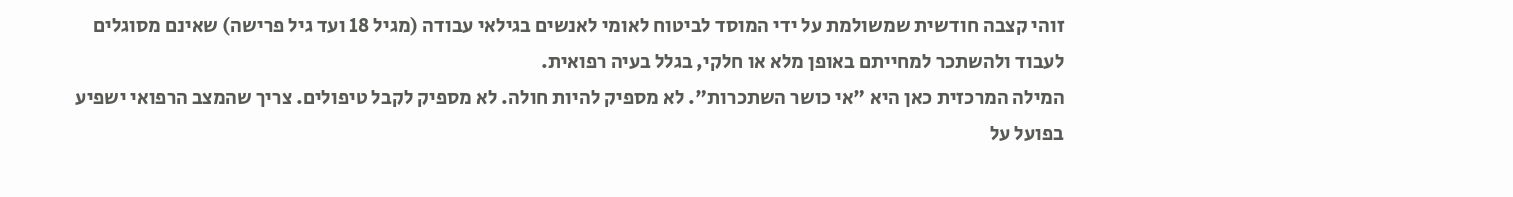זוהי קצבה חודשית שמשולמת על ידי המוסד לביטוח לאומי לאנשים בגילאי עבודה (מגיל 18 ועד גיל פרישה) שאינם מסוגלים לעבוד ולהשתכר למחייתם באופן מלא או חלקי, בגלל בעיה רפואית.
המילה המרכזית כאן היא "אי כושר השתכרות". לא מספיק להיות חולה. לא מספיק לקבל טיפולים. צריך שהמצב הרפואי ישפיע בפועל על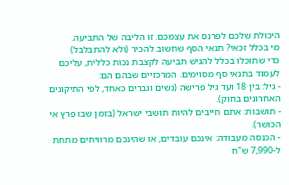היכולת שלכם לפרנס את עצמכם. זו הליבה של התביעה.
מי בכלל זכאי? תנאי הסף שחשוב להכיר (ולא להתבלבל)
כדי שתוכלו בכלל להגיש תביעה לקצבת נכות כללית, עליכם לעמוד בתנאי סף מסוימים. המרכזיים שבהם הם:
- גיל: בין 18 ועד גיל פרישה (נשים וגברים כאחד, לפי התיקונים האחרונים בחוק).
- תושבות: אתם חייבים להיות תושבי ישראל (בזמן שבו פרץ אי הכושר).
- הכנסה מעבודה: אינכם עובדים, או שהינכם מרוויחים מתחת ל-7,990 ש"ח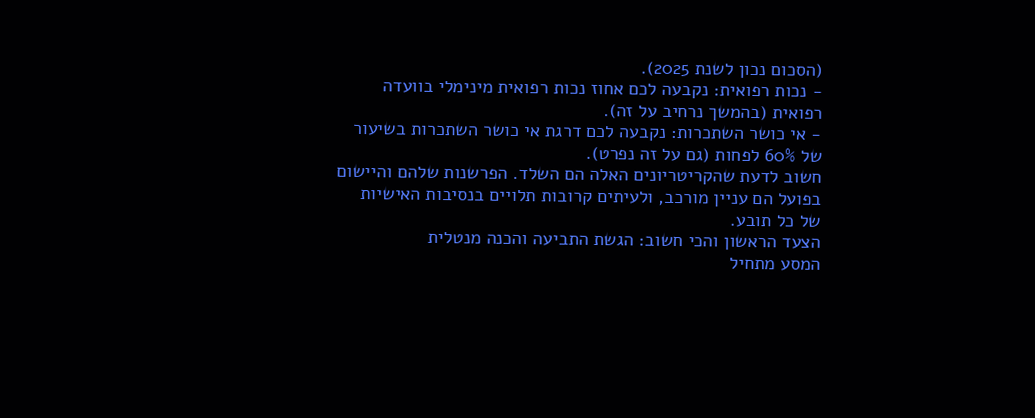(הסכום נכון לשנת 2025).
- נכות רפואית: נקבעה לכם אחוז נכות רפואית מינימלי בוועדה רפואית (בהמשך נרחיב על זה).
- אי כושר השתכרות: נקבעה לכם דרגת אי כושר השתכרות בשיעור של 60% לפחות (גם על זה נפרט).
חשוב לדעת שהקריטריונים האלה הם השלד. הפרשנות שלהם והיישום בפועל הם עניין מורכב, ולעיתים קרובות תלויים בנסיבות האישיות של כל תובע.
הצעד הראשון והכי חשוב: הגשת התביעה והכנה מנטלית
המסע מתחיל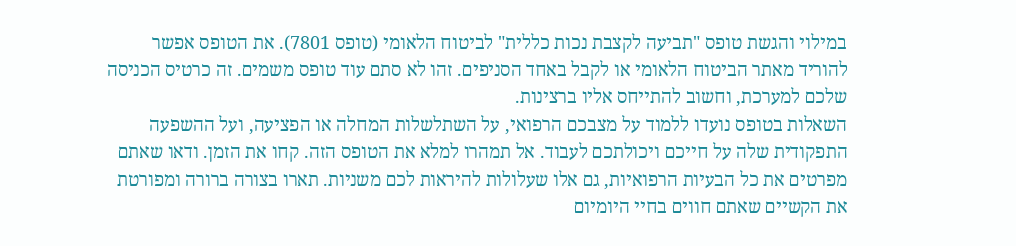במילוי והגשת טופס "תביעה לקצבת נכות כללית" לביטוח הלאומי (טופס 7801). את הטופס אפשר להוריד מאתר הביטוח הלאומי או לקבל באחד הסניפים. זהו לא סתם עוד טופס משמים. זה כרטיס הכניסה שלכם למערכת, וחשוב להתייחס אליו ברצינות.
השאלות בטופס נועדו ללמוד על מצבכם הרפואי, על השתלשלות המחלה או הפציעה, ועל ההשפעה התפקודית שלה על חייכם ויכולתכם לעבוד. אל תמהרו למלא את הטופס הזה. קחו את הזמן. ודאו שאתם מפרטים את כל הבעיות הרפואיות, גם אלו שעלולות להיראות לכם משניות. תארו בצורה ברורה ומפורטת את הקשיים שאתם חווים בחיי היומיום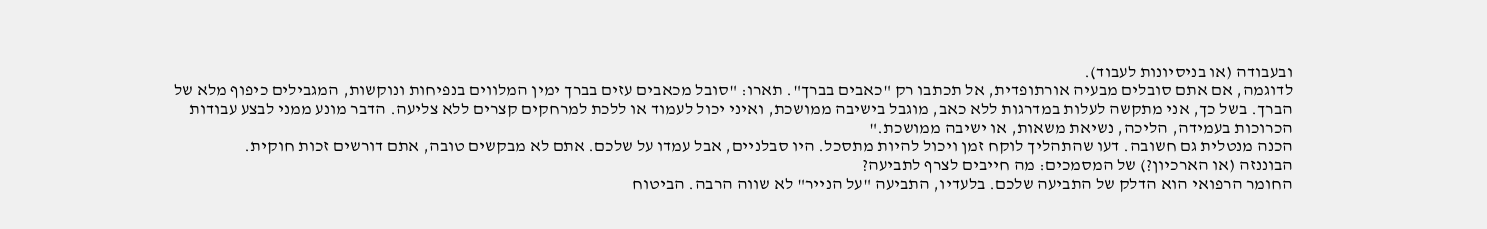ובעבודה (או בניסיונות לעבוד).
לדוגמה, אם אתם סובלים מבעיה אורתופדית, אל תכתבו רק "כאבים בברך". תארו: "סובל מכאבים עזים בברך ימין המלווים בנפיחות ונוקשות, המגבילים כיפוף מלא של הברך. בשל כך, אני מתקשה לעלות במדרגות ללא כאב, מוגבל בישיבה ממושכת, ואיני יכול לעמוד או ללכת למרחקים קצרים ללא צליעה. הדבר מונע ממני לבצע עבודות הכרוכות בעמידה, הליכה, נשיאת משאות, או ישיבה ממושכת."
הכנה מנטלית גם חשובה. דעו שהתהליך לוקח זמן ויכול להיות מתסכל. היו סבלניים, אבל עמדו על שלכם. אתם לא מבקשים טובה, אתם דורשים זכות חוקית.
הבוננזה (או הארכיון?) של המסמכים: מה חייבים לצרף לתביעה?
החומר הרפואי הוא הדלק של התביעה שלכם. בלעדיו, התביעה "על הנייר" לא שווה הרבה. הביטוח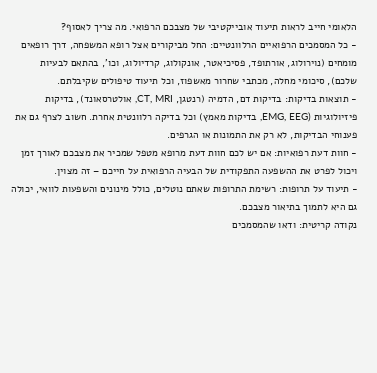הלאומי חייב לראות תיעוד אובייקטיבי של מצבכם הרפואי. מה צריך לאסוף?
- כל המסמכים הרפואיים הרלוונטיים: החל מביקורים אצל רופא המשפחה, דרך רופאים מומחים (נוירולוג, אורתופד, פסיכיאטר, אונקולוג, קרדיולוג, וכו', בהתאם לבעיות שלכם), סיכומי מחלה, מכתבי שחרור מאשפוז, וכל תיעוד טיפולים שקיבלתם.
- תוצאות בדיקות: בדיקות דם, הדמיה (רנטגן, CT, MRI, אולטרסאונד), בדיקות פיזיולוגיות (EMG, EEG, בדיקות מאמץ) וכל בדיקה רלוונטית אחרת. חשוב לצרף גם את פענוחי הבדיקות, לא רק את התמונות או הגרפים.
- חוות דעת רפואיות: אם יש לכם חוות דעת מרופא מטפל שמכיר את מצבכם לאורך זמן ויכול לפרט את ההשפעה התפקודית של הבעיה הרפואית על חייכם – זה מצוין.
- תיעוד על תרופות: רשימת התרופות שאתם נוטלים, כולל מינונים והשפעות לוואי, יכולה גם היא לתמוך בתיאור מצבכם.
נקודה קריטית: ודאו שהמסמכים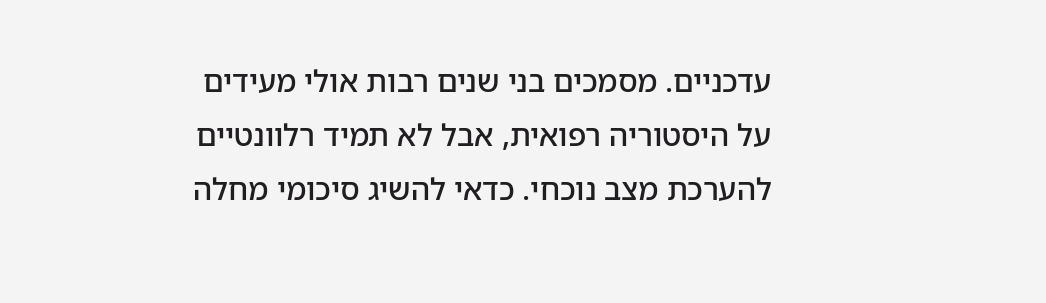עדכניים. מסמכים בני שנים רבות אולי מעידים על היסטוריה רפואית, אבל לא תמיד רלוונטיים להערכת מצב נוכחי. כדאי להשיג סיכומי מחלה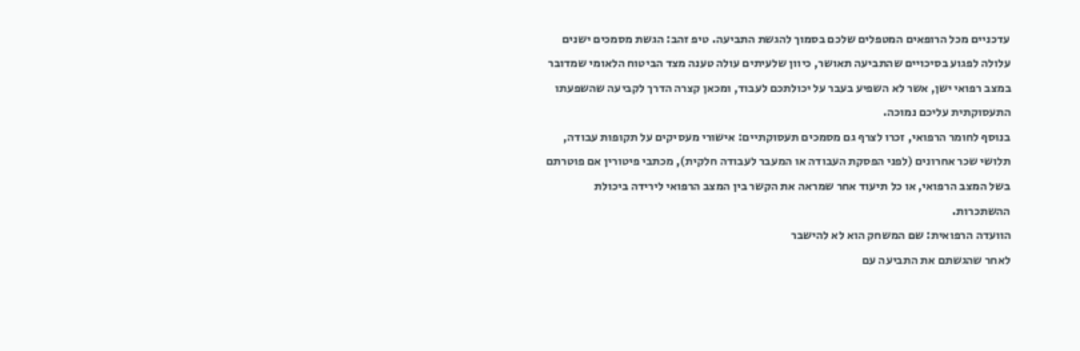עדכניים מכל הרופאים המטפלים שלכם בסמוך להגשת התביעה. טיפ זהב: הגשת מסמכים ישנים עלולה לפגוע בסיכויים שהתביעה תאושר, כיוון שלעיתים עולה טענה מצד הביטוח הלאומי שמדובר במצב רפואי ישן, אשר לא השפיע בעבר על יכולתכם לעבוד, ומכאן קצרה הדרך לקביעה שהשפעתו התעסוקתית עליכם נמוכה.
בנוסף לחומר הרפואי, זכרו לצרף גם מסמכים תעסוקתיים: אישורי מעסיקים על תקופות עבודה, תלושי שכר אחרונים (לפני הפסקת העבודה או המעבר לעבודה חלקית), מכתבי פיטורין אם פוטרתם בשל המצב הרפואי, או כל תיעוד אחר שמראה את הקשר בין המצב הרפואי לירידה ביכולת ההשתכרות.
הוועדה הרפואית: שם המשחק הוא לא להישבר
לאחר שהגשתם את התביעה עם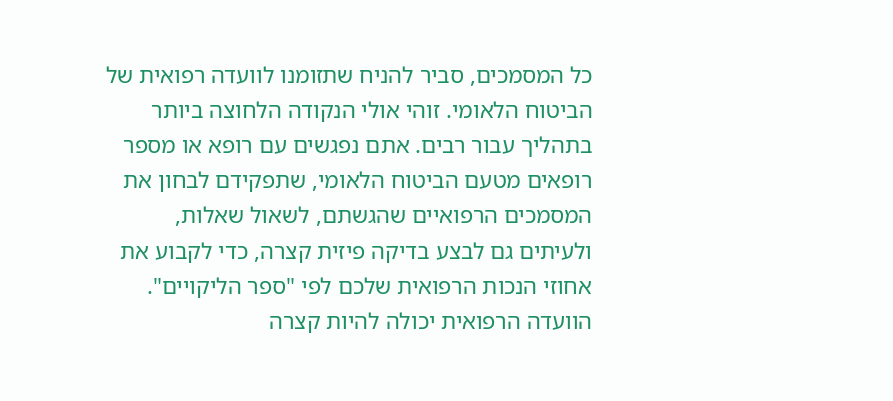כל המסמכים, סביר להניח שתזומנו לוועדה רפואית של הביטוח הלאומי. זוהי אולי הנקודה הלחוצה ביותר בתהליך עבור רבים. אתם נפגשים עם רופא או מספר רופאים מטעם הביטוח הלאומי, שתפקידם לבחון את המסמכים הרפואיים שהגשתם, לשאול שאלות, ולעיתים גם לבצע בדיקה פיזית קצרה, כדי לקבוע את אחוזי הנכות הרפואית שלכם לפי "ספר הליקויים".
הוועדה הרפואית יכולה להיות קצרה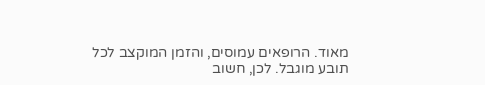מאוד. הרופאים עמוסים, והזמן המוקצב לכל תובע מוגבל. לכן, חשוב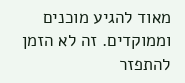מאוד להגיע מוכנים וממוקדים. זה לא הזמן להתפזר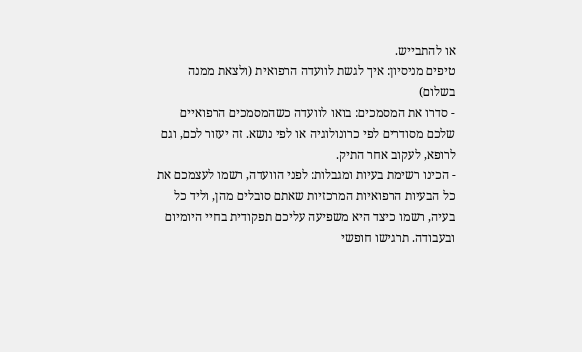או להתבייש.
טיפים מניסיון: איך לגשת לוועדה הרפואית (ולצאת ממנה בשלום)
- סדרו את המסמכים: בואו לוועדה כשהמסמכים הרפואיים שלכם מסודרים לפי כרונולוגיה או לפי נושא. זה יעזור לכם, וגם לרופא, לעקוב אחר התיק.
- הכינו רשימת בעיות ומגבלות: לפני הוועדה, רשמו לעצמכם את כל הבעיות הרפואיות המרכזיות שאתם סובלים מהן, וליד כל בעיה, רשמו כיצד היא משפיעה עליכם תפקודית בחיי היומיום ובעבודה. תרגישו חופשי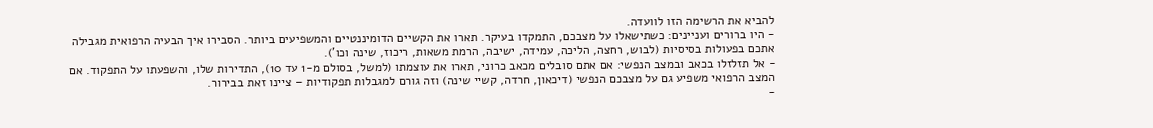להביא את הרשימה הזו לוועדה.
- היו ברורים ועניינים: כשתישאלו על מצבכם, התמקדו בעיקר. תארו את הקשיים הדומיננטיים והמשפיעים ביותר. הסבירו איך הבעיה הרפואית מגבילה אתכם בפעולות בסיסיות (לבוש, רחצה, הליכה, עמידה, ישיבה, הרמת משאות, ריכוז, שינה וכו').
- אל תזלזלו בכאב ובמצב הנפשי: אם אתם סובלים מכאב כרוני, תארו את עוצמתו (למשל, בסולם מ-1 עד 10), התדירות שלו, והשפעתו על התפקוד. אם המצב הרפואי משפיע גם על מצבכם הנפשי (דיכאון, חרדה, קשיי שינה) וזה גורם למגבלות תפקודיות – ציינו זאת בבירור.
-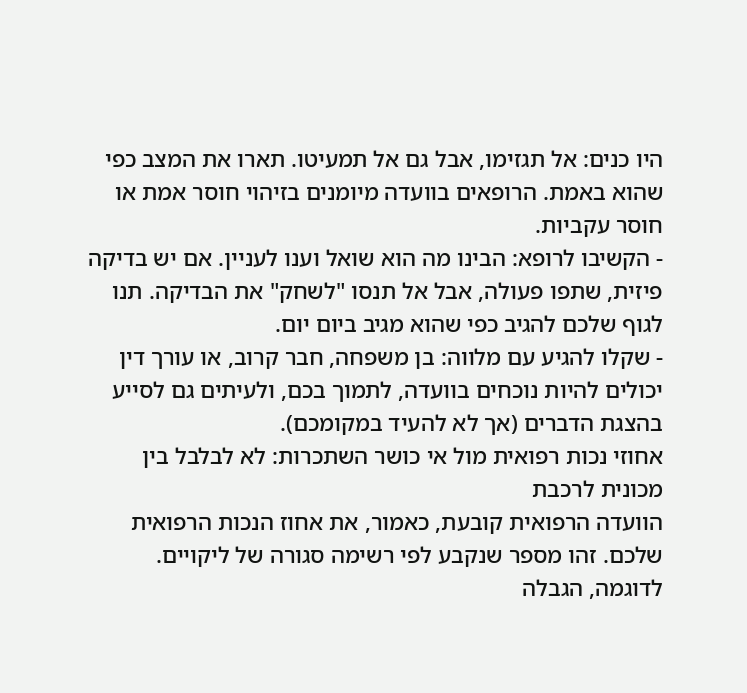היו כנים: אל תגזימו, אבל גם אל תמעיטו. תארו את המצב כפי שהוא באמת. הרופאים בוועדה מיומנים בזיהוי חוסר אמת או חוסר עקביות.
- הקשיבו לרופא: הבינו מה הוא שואל וענו לעניין. אם יש בדיקה פיזית, שתפו פעולה, אבל אל תנסו "לשחק" את הבדיקה. תנו לגוף שלכם להגיב כפי שהוא מגיב ביום יום.
- שקלו להגיע עם מלווה: בן משפחה, חבר קרוב, או עורך דין יכולים להיות נוכחים בוועדה, לתמוך בכם, ולעיתים גם לסייע בהצגת הדברים (אך לא להעיד במקומכם).
אחוזי נכות רפואית מול אי כושר השתכרות: לא לבלבל בין מכונית לרכבת
הוועדה הרפואית קובעת, כאמור, את אחוז הנכות הרפואית שלכם. זהו מספר שנקבע לפי רשימה סגורה של ליקויים. לדוגמה, הגבלה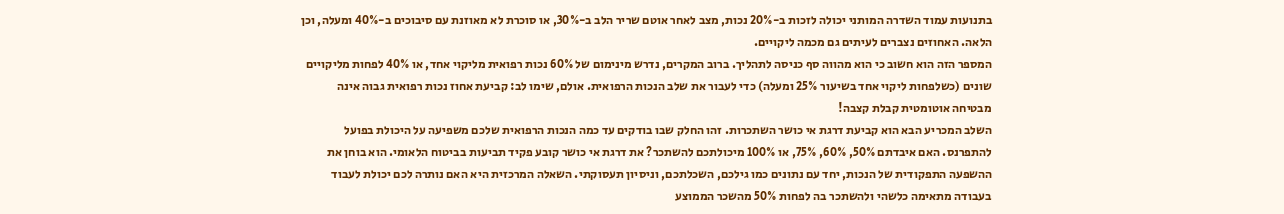בתנועות עמוד השדרה המותני יכולה לזכות ב-20% נכות, מצב לאחר אוטם שריר הלב ב-30%, או סוכרת לא מאוזנת עם סיבוכים ב-40% ומעלה, וכן הלאה. האחוזים נצברים לעיתים גם מכמה ליקויים.
המספר הזה הוא חשוב כי הוא מהווה סף כניסה לתהליך. ברוב המקרים, נדרש מינימום של 60% נכות רפואית מליקוי אחד, או 40% לפחות מליקויים שונים (כשלפחות ליקוי אחד בשיעור 25% ומעלה) כדי לעבור את שלב הנכות הרפואית. אולם, שימו לב: קביעת אחוז נכות רפואית גבוה אינה מבטיחה אוטומטית קבלת קצבה!
השלב המכריע הבא הוא קביעת דרגת אי כושר השתכרות. זהו החלק שבו בודקים עד כמה הנכות הרפואית שלכם משפיעה על היכולת בפועל להתפרנס. האם איבדתם 50%, 60%, 75%, או 100% מיכולתכם להשתכר? את דרגת אי כושר קובע פקיד תביעות בביטוח הלאומי. הוא בוחן את ההשפעה התפקודית של הנכות, יחד עם נתונים כמו גילכם, השכלתכם, וניסיון תעסוקתי. השאלה המרכזית היא האם נותרה לכם יכולת לעבוד בעבודה מתאימה כלשהי ולהשתכר בה לפחות 50% מהשכר הממוצע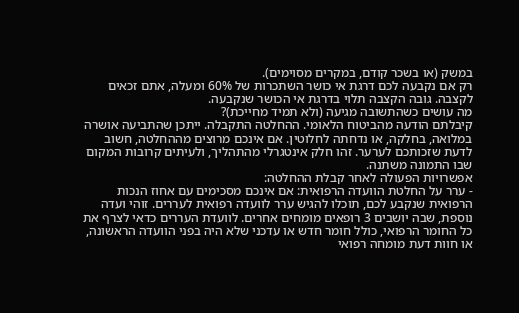במשק (או בשכר קודם, במקרים מסוימים).
רק אם נקבעה לכם דרגת אי כושר השתכרות של 60% ומעלה, אתם זכאים לקצבה. גובה הקצבה תלוי בדרגת אי הכושר שנקבעה.
מה עושים כשהתשובה מגיעה (ולא תמיד מחייכת)?
קיבלתם הודעה מהביטוח הלאומי. ההחלטה התקבלה. ייתכן שהתביעה אושרה במלואה, בחלקה, או נדחתה לחלוטין. אם אינכם מרוצים מההחלטה, חשוב לדעת שזכותכם לערער. זהו חלק אינטגרלי מהתהליך, ולעיתים קרובות המקום שבו התמונה משתנה.
אפשרויות הפעולה לאחר קבלת ההחלטה:
- ערר על החלטת הוועדה הרפואית: אם אינכם מסכימים עם אחוז הנכות הרפואית שנקבע לכם, תוכלו להגיש ערר לוועדה רפואית לעררים. זוהי ועדה נוספת, שבה יושבים 3 רופאים מומחים אחרים. לוועדת העררים כדאי לצרף את כל החומר הרפואי, כולל חומר חדש או עדכני שלא היה בפני הוועדה הראשונה, או חוות דעת מומחה רפואי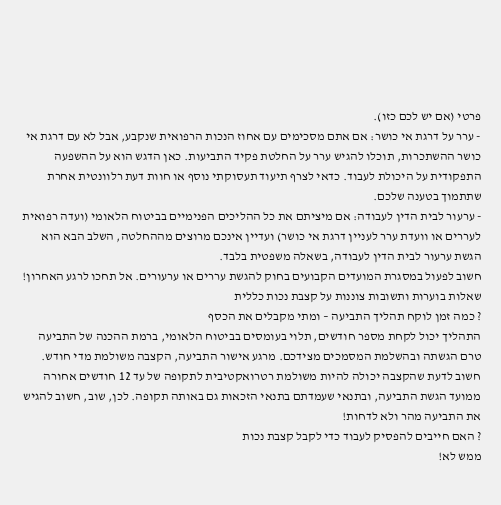פרטי (אם יש לכם כזו).
- ערר על דרגת אי כושר: אם אתם מסכימים עם אחוז הנכות הרפואית שנקבע, אבל לא עם דרגת אי כושר ההשתכרות, תוכלו להגיש ערר על החלטת פקיד התביעות. כאן הדגש הוא על ההשפעה התפקודית על היכולת לעבוד. כדאי לצרף תיעוד תעסוקתי נוסף או חוות דעת רלוונטית אחרת שתתמוך בטענה שלכם.
- ערעור לבית הדין לעבודה: אם מיציתם את כל ההליכים הפנימיים בביטוח הלאומי (ועדה רפואית לעררים או וועדת ערר לעניין דרגת אי כושר) ועדיין אינכם מרוצים מההחלטה, השלב הבא הוא הגשת ערעור לבית הדין לעבודה, בשאלה משפטית בלבד.
חשוב לפעול במסגרת המועדים הקבועים בחוק להגשת עררים או ערעורים. אל תחכו לרגע האחרון!
שאלות בוערות ותשובות צוננות על קצבת נכות כללית
? כמה זמן לוקח תהליך התביעה – ומתי מקבלים את הכסף
התהליך יכול לקחת מספר חודשים, תלוי בעומסים בביטוח הלאומי, ברמת ההכנה של התביעה טרם הגשתה ובהשלמת המסמכים מצידכם. מרגע אישור התביעה, הקצבה משולמת מדי חודש. חשוב לדעת שהקצבה יכולה להיות משולמת רטרואקטיבית לתקופה של עד 12 חודשים אחורה ממועד הגשת התביעה, ובתנאי שעמדתם בתנאי הזכאות גם באותה תקופה. לכן, שוב, חשוב להגיש את התביעה מהר ולא לדחות!
? האם חייבים להפסיק לעבוד כדי לקבל קצבת נכות
ממש לא!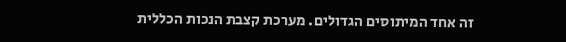זה אחד המיתוסים הגדולים. מערכת קצבת הנכות הכללית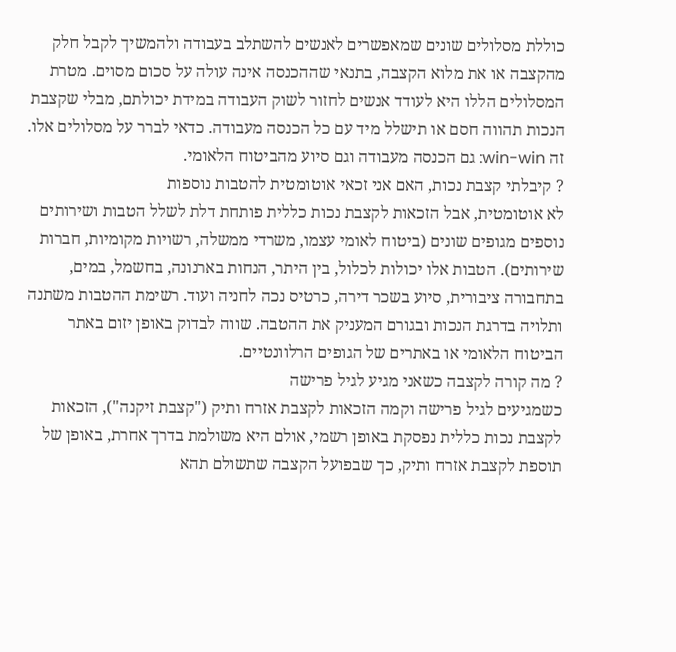כוללת מסלולים שונים שמאפשרים לאנשים להשתלב בעבודה ולהמשיך לקבל חלק מהקצבה או את מלוא הקצבה, בתנאי שההכנסה אינה עולה על סכום מסוים. מטרת המסלולים הללו היא לעודד אנשים לחזור לשוק העבודה במידת יכולתם, מבלי שקצבת הנכות תהווה חסם או תישלל מיד עם כל הכנסה מעבודה. כדאי לברר על מסלולים אלו. זה win-win: גם הכנסה מעבודה וגם סיוע מהביטוח הלאומי.
? קיבלתי קצבת נכות, האם אני זכאי אוטומטית להטבות נוספות
לא אוטומטית, אבל הזכאות לקצבת נכות כללית פותחת דלת לשלל הטבות ושירותים נוספים מגופים שונים (ביטוח לאומי עצמו, משרדי ממשלה, רשויות מקומיות, חברות שירותים). הטבות אלו יכולות לכלול, בין היתר, הנחות בארנונה, בחשמל, במים, בתחבורה ציבורית, סיוע בשכר דירה, כרטיס נכה לחניה ועוד. רשימת ההטבות משתנה ותלויה בדרגת הנכות ובגורם המעניק את ההטבה. שווה לבדוק באופן יזום באתר הביטוח הלאומי או באתרים של הגופים הרלוונטיים.
? מה קורה לקצבה כשאני מגיע לגיל פרישה
כשמגיעים לגיל פרישה וקמה הזכאות לקצבת אזרח ותיק ("קצבת זיקנה"), הזכאות לקצבת נכות כללית נפסקת באופן רשמי, אולם היא משולמת בדרך אחרת, באופן של תוספת לקצבת אזרח ותיק, כך שבפועל הקצבה שתשולם תהא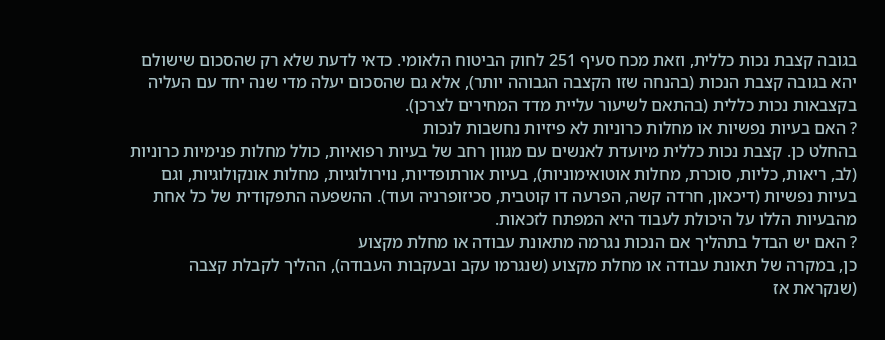בגובה קצבת נכות כללית, וזאת מכח סעיף 251 לחוק הביטוח הלאומי. כדאי לדעת שלא רק שהסכום שישולם יהא בגובה קצבת הנכות (בהנחה שזו הקצבה הגבוהה יותר), אלא גם שהסכום יעלה מדי שנה יחד עם העליה בקצבאות נכות כללית (בהתאם לשיעור עליית מדד המחירים לצרכן).
? האם בעיות נפשיות או מחלות כרוניות לא פיזיות נחשבות לנכות
בהחלט כן. קצבת נכות כללית מיועדת לאנשים עם מגוון רחב של בעיות רפואיות, כולל מחלות פנימיות כרוניות (לב, ריאות, כליות, סוכרת, מחלות אוטואימוניות), בעיות אורתופדיות, נוירולוגיות, מחלות אונקולוגיות, וגם בעיות נפשיות (דיכאון, חרדה קשה, הפרעה דו קוטבית, סכיזופרניה ועוד). ההשפעה התפקודית של כל אחת מהבעיות הללו על היכולת לעבוד היא המפתח לזכאות.
? האם יש הבדל בתהליך אם הנכות נגרמה מתאונת עבודה או מחלת מקצוע
כן, במקרה של תאונת עבודה או מחלת מקצוע (שנגרמו עקב ובעקבות העבודה), ההליך לקבלת קצבה (שנקראת אז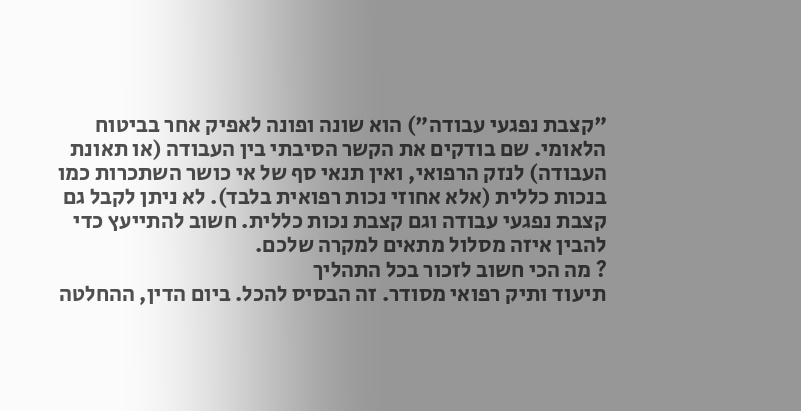"קצבת נפגעי עבודה") הוא שונה ופונה לאפיק אחר בביטוח הלאומי. שם בודקים את הקשר הסיבתי בין העבודה (או תאונת העבודה) לנזק הרפואי, ואין תנאי סף של אי כושר השתכרות כמו בנכות כללית (אלא אחוזי נכות רפואית בלבד). לא ניתן לקבל גם קצבת נפגעי עבודה וגם קצבת נכות כללית. חשוב להתייעץ כדי להבין איזה מסלול מתאים למקרה שלכם.
? מה הכי חשוב לזכור בכל התהליך
תיעוד ותיק רפואי מסודר. זה הבסיס להכל. ביום הדין, ההחלטה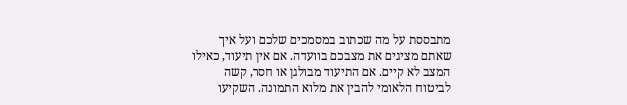מתבססת על מה שכתוב במסמכים שלכם ועל איך שאתם מציגים את מצבכם בוועדה. אם אין תיעוד, כאילו המצב לא קיים. אם התיעוד מבולגן או חסר, קשה לביטוח הלאומי להבין את מלוא התמונה. השקיעו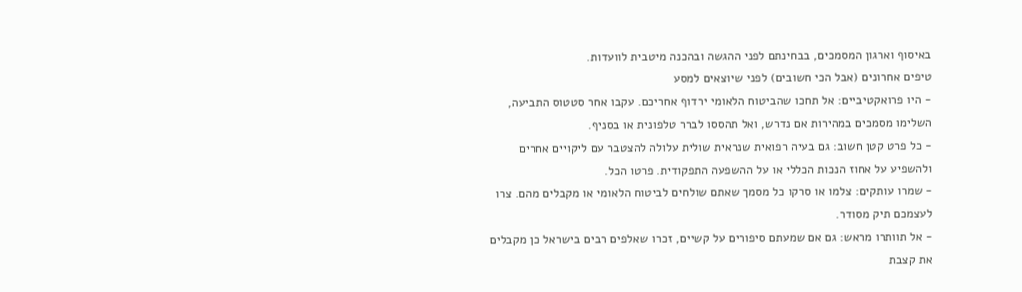באיסוף וארגון המסמכים, בבחינתם לפני ההגשה ובהכנה מיטבית לוועדות.
טיפים אחרונים (אבל הכי חשובים) לפני שיוצאים למסע
- היו פרואקטיביים: אל תחכו שהביטוח הלאומי ירדוף אחריכם. עקבו אחר סטטוס התביעה, השלימו מסמכים במהירות אם נדרש, ואל תהססו לברר טלפונית או בסניף.
- כל פרט קטן חשוב: גם בעיה רפואית שנראית שולית עלולה להצטבר עם ליקויים אחרים ולהשפיע על אחוז הנכות הכללי או על ההשפעה התפקודית. פרטו הכל.
- שמרו עותקים: צלמו או סרקו כל מסמך שאתם שולחים לביטוח הלאומי או מקבלים מהם. צרו לעצמכם תיק מסודר.
- אל תוותרו מראש: גם אם שמעתם סיפורים על קשיים, זכרו שאלפים רבים בישראל כן מקבלים את קצבת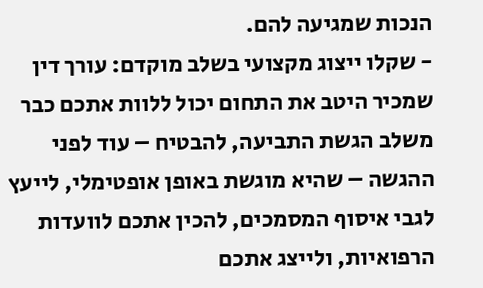הנכות שמגיעה להם.
- שקלו ייצוג מקצועי בשלב מוקדם: עורך דין שמכיר היטב את התחום יכול ללוות אתכם כבר משלב הגשת התביעה, להבטיח – עוד לפני ההגשה – שהיא מוגשת באופן אופטימלי, לייעץ לגבי איסוף המסמכים, להכין אתכם לוועדות הרפואיות, ולייצג אתכם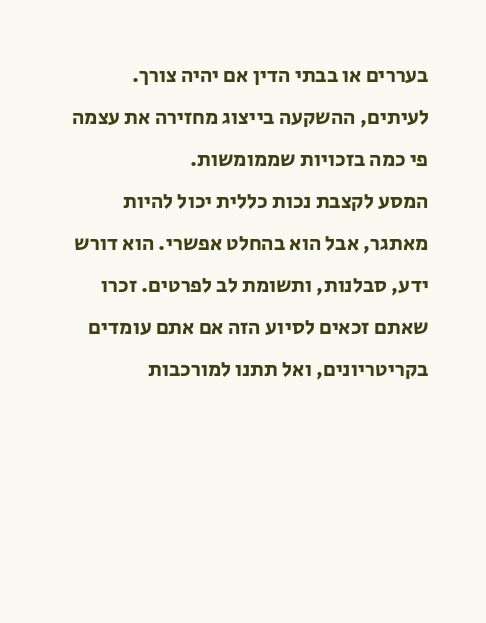בעררים או בבתי הדין אם יהיה צורך. לעיתים, ההשקעה בייצוג מחזירה את עצמה פי כמה בזכויות שממומשות.
המסע לקצבת נכות כללית יכול להיות מאתגר, אבל הוא בהחלט אפשרי. הוא דורש ידע, סבלנות, ותשומת לב לפרטים. זכרו שאתם זכאים לסיוע הזה אם אתם עומדים בקריטריונים, ואל תתנו למורכבות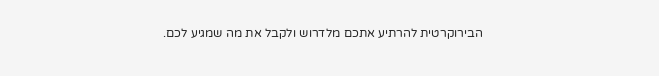הבירוקרטית להרתיע אתכם מלדרוש ולקבל את מה שמגיע לכם.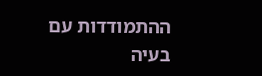ההתמודדות עם בעיה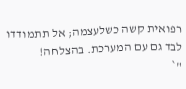רפואית קשה כשלעצמה; אל תתמודדו לבד גם עם המערכת. בהצלחה!
"`